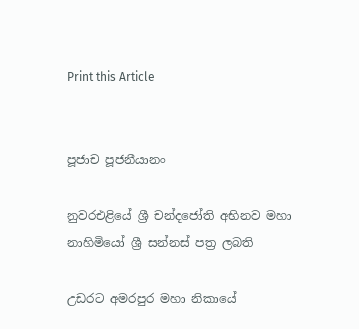Print this Article


පූජාච පූජනීයානං

නුවරඑළියේ ශ්‍රී චන්දජෝති අභිනව මහා නාහිමියෝ ශ්‍රී සන්නස් පත්‍ර ලබති

උඩරට අමරපුර මහා නිකායේ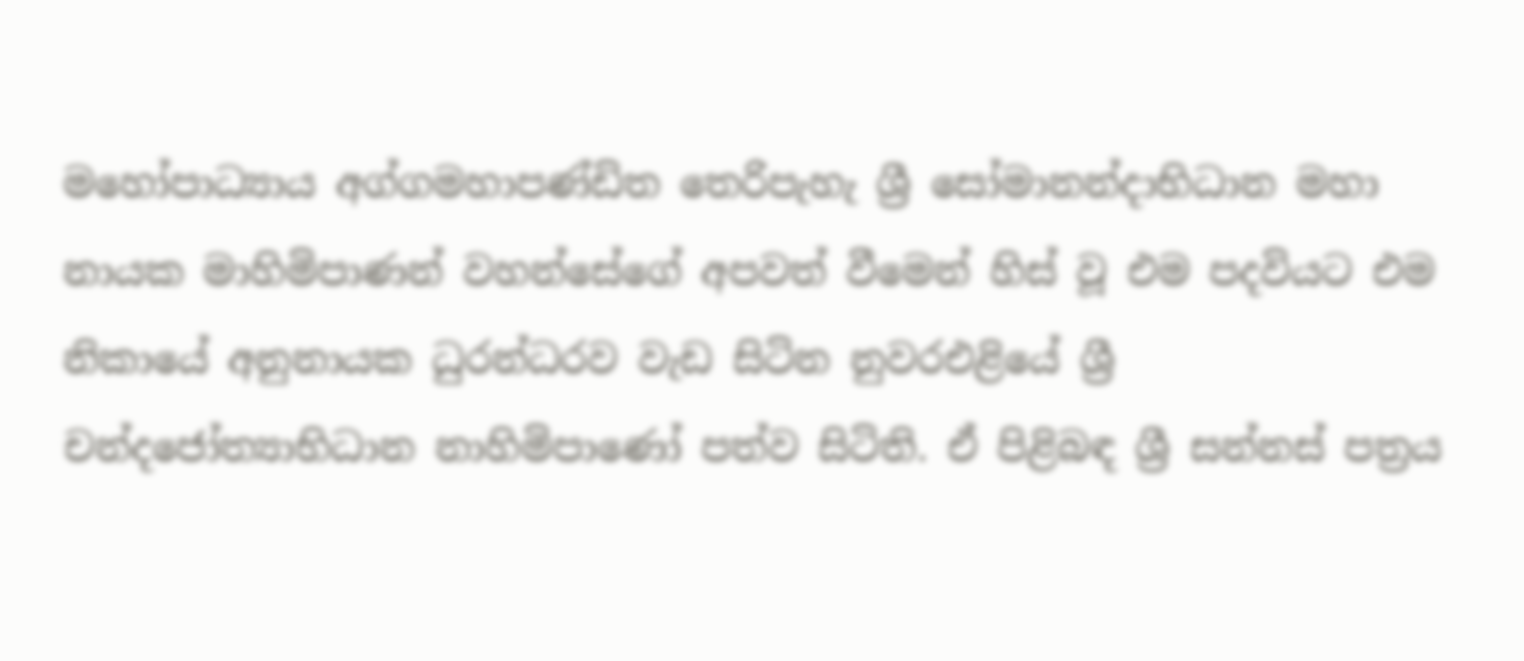මහෝපාධ්‍යාය අග්ගමහාපණ්ඩිත තෙරිපැහැ ශ්‍රී සෝමානන්දාභිධාන මහා නායක මාහිමිපාණන් වහන්සේගේ අපවත් වීමෙන් හිස් වූ එම පදවියට එම නිකායේ අනුනායක ධුරන්ධරව වැඩ සිටින නුවරඑළියේ ශ්‍රී චන්දජෝත්‍යාභිධාන නාහිමිපාණෝ පත්ව සිටිති. ඒ පිළිබඳ ශ්‍රී සන්නස් පත්‍රය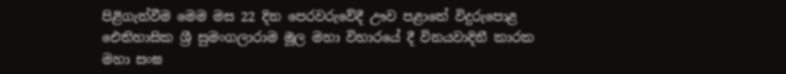පිළිගැන්වීම මෙම මස 22 දින පෙරවරුවේදී ඌව පළාතේ විදුරුපොළ ඓතිහාසික ශ්‍රී සුමංගලාරාම මූල මහා විහාරයේ දී විනයවාදිනී කාරක මහා සංඝ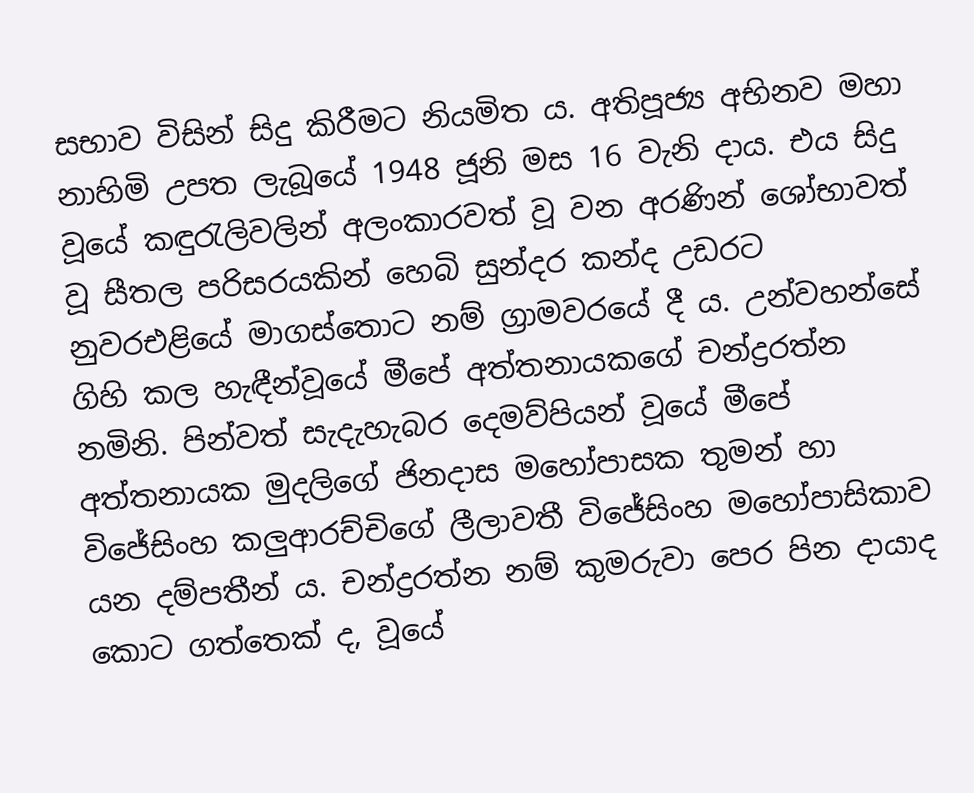සභාව විසින් සිදු කිරීමට නියමිත ය. අතිපූජ්‍ය අභිනව මහා නාහිමි උපත ලැබූයේ 1948 ජූනි මස 16 වැනි දාය. එය සිදු වූයේ කඳුරැලිවලින් අලංකාරවත් වූ වන අරණින් ශෝභාවත් වූ සීතල පරිසරයකින් හෙබි සුන්දර කන්ද උඩරට නුවරඑළියේ මාගස්තොට නම් ග්‍රාමවරයේ දී ය. උන්වහන්සේ ගිහි කල හැඳීන්වූයේ මීපේ අත්තනායකගේ චන්ද්‍රරත්න නමිනි. පින්වත් සැදැහැබර දෙමව්පියන් වූයේ මීපේ අත්තනායක මුදලිගේ ජිනදාස මහෝපාසක තුමන් හා විජේසිංහ කලුආරච්චිගේ ලීලාවතී විජේසිංහ මහෝපාසිකාව යන දම්පතීන් ය. චන්ද්‍රරත්න නම් කුමරුවා පෙර පින දායාද කොට ගත්තෙක් ද, වූයේ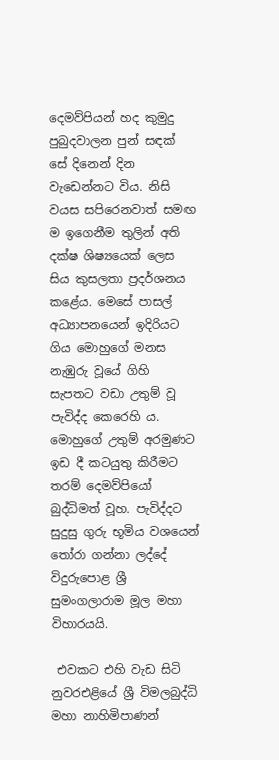දෙමව්පියන් හද කුමුදු පුබුදවාලන පුන් සඳක් සේ දිනෙන් දින වැඩෙන්නට විය. නිසි වයස සපිරෙනවාත් සමඟ ම ඉගෙනීම තුලින් අති දක්ෂ ශිෂ්‍යයෙක් ලෙස සිය කුසලතා ප්‍රදර්ශනය කළේය. මෙසේ පාසල් අධ්‍යාපනයෙන් ඉදිරියට ගිය මොහුගේ මනස නැඹුරු වූයේ ගිහි සැපතට වඩා උතුම් වූ පැවිද්ද කෙරෙහි ය. මොහුගේ උතුම් අරමුණට ඉඩ දී කටයුතු කිරීමට තරම් දෙමව්පියෝ බුද්ධිමත් වූහ. පැවිද්දට සුදුසු ගුරු භූමිය වශයෙන් තෝරා ගන්නා ලද්දේ විදුරුපොළ ශ්‍රී සුමංගලාරාම මූල මහා විහාරයයි.

 එවකට එහි වැඩ සිටි නුවරඑළියේ ශ්‍රී විමලබුද්ධි මහා නාහිමිපාණන්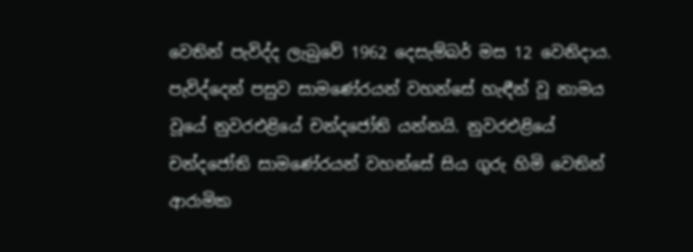වෙතින් පැවිද්ද ලැබුවේ 1962 දෙසැම්බර් මස 12 වෙනිදාය. පැවිද්දෙන් පසුව සාමණේරයන් වහන්සේ හැඳීන් වූ නාමය වූයේ නුවරඑළියේ චන්දජෝති යන්නයි. නුවරඑළියේ චන්දජෝති සාමණේරයන් වහන්සේ සිය ගුරු හිමි වෙතින් ආරාමික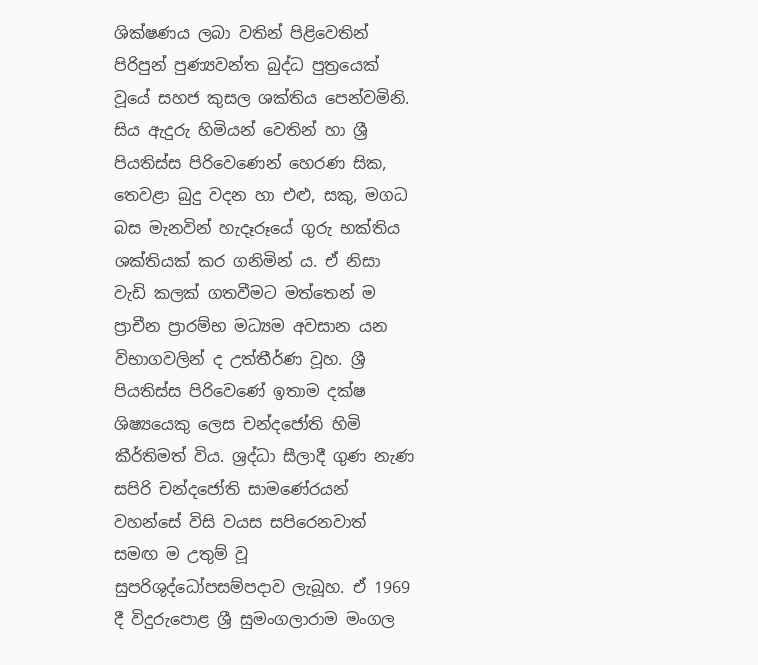ශික්ෂණය ලබා වතින් පිළිවෙතින් පිරිපුන් පුණ්‍යවන්ත බුද්ධ පුත්‍රයෙක් වූයේ සහජ කුසල ශක්තිය පෙන්වමිනි. සිය ඇදුරු හිමියන් වෙතින් හා ශ්‍රී පියතිස්ස පිරිවෙණෙන් හෙරණ සික, තෙවළා බුදු වදන හා එළු, සකු, මගධ බස මැනවින් හැදෑරූයේ ගුරු භක්තිය ශක්තියක් කර ගනිමින් ය. ඒ නිසා වැඩි කලක් ගතවීමට මත්තෙන් ම ප්‍රාචීන ප්‍රාරම්භ මධ්‍යම අවසාන යන විභාගවලින් ද උත්තීර්ණ වූහ. ශ්‍රී පියතිස්ස පිරිවෙණේ ඉතාම දක්ෂ ශිෂ්‍යයෙකු ලෙස චන්දජෝති හිමි කීර්තිමත් විය. ශ්‍රද්ධා සීලාදී ගුණ නැණ සපිරි චන්දජෝති සාමණේරයන් වහන්සේ විසි වයස සපිරෙනවාත් සමඟ ම උතුම් වූ සුපරිශුද්ධෝපසම්පදාව ලැබූහ. ඒ 1969 දී විදුරුපොළ ශ්‍රී සුමංගලාරාම මංගල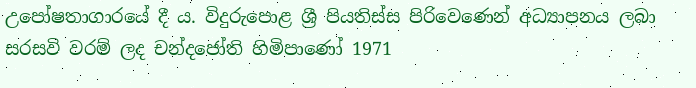උපෝෂතාගාරයේ දී ය. විදුරුපොළ ශ්‍රී පියතිස්ස පිරිවෙණෙන් අධ්‍යාපනය ලබා සරසවි වරම් ලද චන්දජෝති හිමිපාණෝ 1971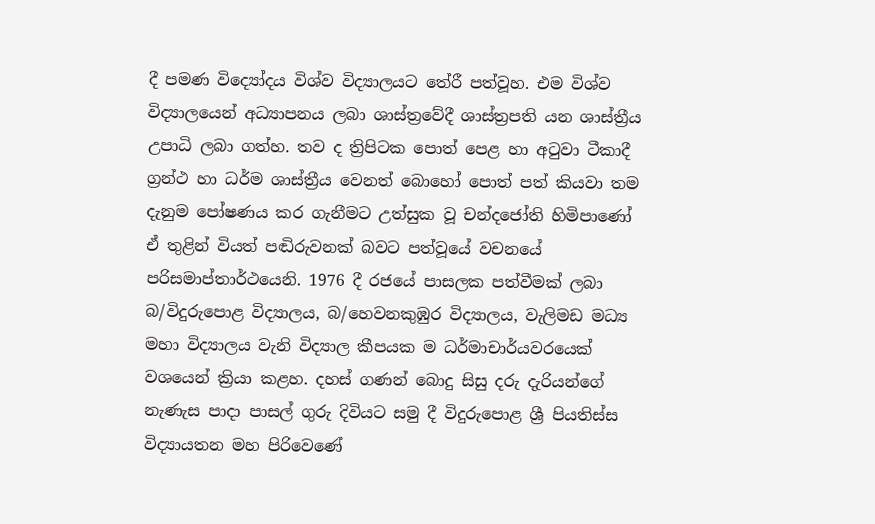දී පමණ විද්‍යෝදය විශ්ව විද්‍යාලයට තේරී පත්වූහ. එම විශ්ව විද්‍යාලයෙන් අධ්‍යාපනය ලබා ශාස්ත්‍රවේදී ශාස්ත්‍රපති යන ශාස්ත්‍රීය උපාධි ලබා ගත්හ. තව ද ත්‍රිපිටක පොත් පෙළ හා අටුවා ටීකාදී ග්‍රන්ථ හා ධර්ම ශාස්ත්‍රීය වෙනත් බොහෝ පොත් පත් කියවා තම දැනුම පෝෂණය කර ගැනීමට උත්සුක වූ චන්දජෝති හිමිපාණෝ ඒ තුළින් වියත් පඬිරුවනක් බවට පත්වූයේ වචනයේ පරිසමාප්තාර්ථයෙනි. 1976 දී රජයේ පාසලක පත්වීමක් ලබා බ/විදුරුපොළ විද්‍යාලය, බ/හෙවනකුඹුර විද්‍යාලය, වැලිමඩ මධ්‍ය මහා විද්‍යාලය වැනි විද්‍යාල කීපයක ම ධර්මාචාර්යවරයෙක් වශයෙන් ක්‍රියා කළහ. දහස් ගණන් බොදු සිසු දරු දැරියන්ගේ නැණැස පාදා පාසල් ගුරු දිවියට සමු දී විදුරුපොළ ශ්‍රී පියතිස්ස විද්‍යායතන මහ පිරිවෙණේ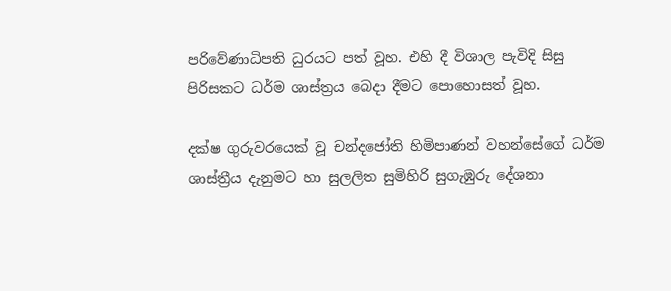පරිවේණාධිපති ධුරයට පත් වූහ. එහි දී විශාල පැවිදි සිසු පිරිසකට ධර්ම ශාස්ත්‍රය බෙදා දීමට පොහොසත් වූහ.

දක්ෂ ගුරුවරයෙක් වූ චන්දජෝති හිමිපාණන් වහන්සේගේ ධර්ම ශාස්ත්‍රීය දැනුමට හා සුලලිත සුමිහිරි සුගැඹුරු දේශනා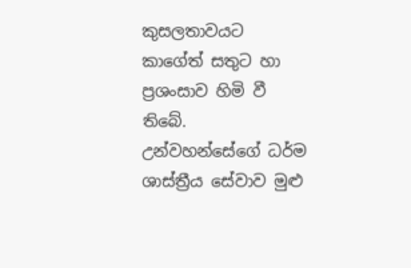කුසලතාවයට කාගේත් සතුට හා ප්‍රශංසාව හිමි වී තිබේ. උන්වහන්සේගේ ධර්ම ශාස්ත්‍රීය සේවාව මුළු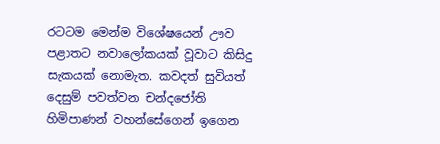රටටම මෙන්ම විශේෂයෙන් ඌව පළාතට නවාලෝකයක් වූවාට කිසිදු සැකයක් නොමැත. කවදත් සුවියත් දෙසුම් පවත්වන චන්දජෝති හිමිපාණන් වහන්සේගෙන් ඉගෙන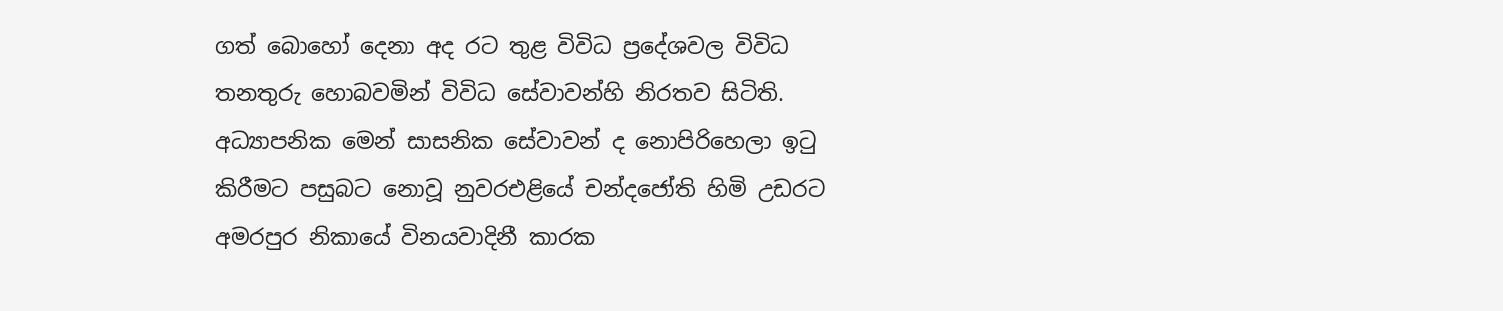ගත් බොහෝ දෙනා අද රට තුළ විවිධ ප්‍රදේශවල විවිධ තනතුරු හොබවමින් විවිධ සේවාවන්හි නිරතව සිටිති. අධ්‍යාපනික මෙන් සාසනික සේවාවන් ද නොපිරිහෙලා ඉටු කිරීමට පසුබට නොවූ නුවරඑළියේ චන්දජෝති හිමි උඩරට අමරපුර නිකායේ විනයවාදිනී කාරක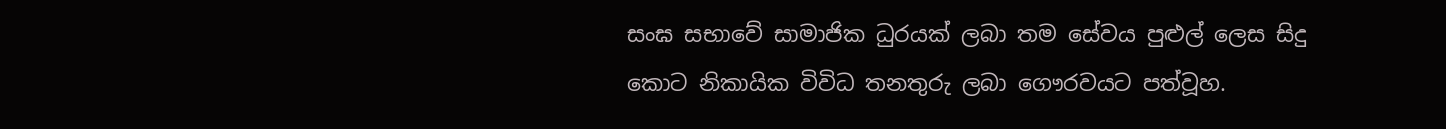සංඝ සභාවේ සාමාජික ධුරයක් ලබා තම සේවය පුළුල් ලෙස සිදු කොට නිකායික විවිධ තනතුරු ලබා ගෞරවයට පත්වූහ.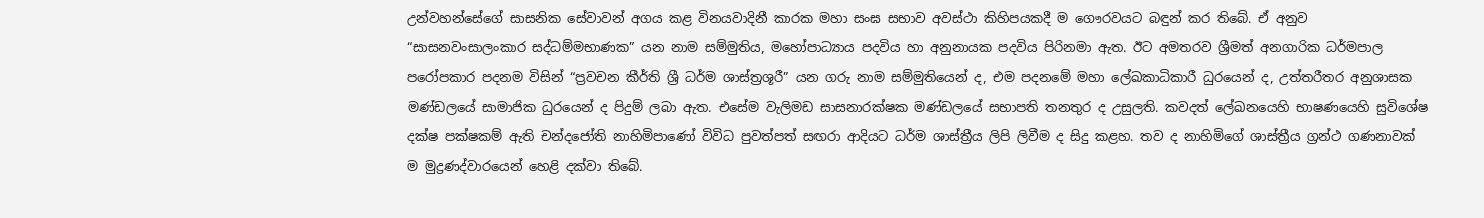උන්වහන්සේගේ සාසනික සේවාවන් අගය කළ විනයවාදිනී කාරක මහා සංඝ සභාව අවස්ථා කිහිපයකදී ම ගෞරවයට බඳුන් කර තිබේ. ඒ අනුව “සාසනවංසාලංකාර සද්ධම්මභාණක” යන නාම සම්මුතිය, මහෝපාධ්‍යාය පදවිය හා අනුනායක පදවිය පිරිනමා ඇත. ඊට අමතරව ශ්‍රීමත් අනගාරික ධර්මපාල පරෝපකාර පදනම විසින් “ප්‍රවචන කීර්ති ශ්‍රී ධර්ම ශාස්ත්‍රශූරී” යන ගරු නාම සම්මුතියෙන් ද, එම පදනමේ මහා ලේඛකාධිකාරී ධුරයෙන් ද, උත්තරීතර අනුශාසක මණ්ඩලයේ සාමාජික ධුරයෙන් ද පිදුම් ලබා ඇත. එසේම වැලිමඩ සාසනාරක්ෂක මණ්ඩලයේ සභාපති තනතුර ද උසුලති. කවදත් ලේඛනයෙහි භාෂණයෙහි සුවිශේෂ දක්ෂ පක්ෂකම් ඇති චන්දජෝති නාහිමිපාණෝ විවිධ පුවත්පත් සඟරා ආදියට ධර්ම ශාස්ත්‍රීය ලිපි ලිවීම ද සිදු කළහ. තව ද නාහිමිගේ ශාස්ත්‍රීය ග්‍රන්ථ ගණනාවක් ම මුද්‍රණද්වාරයෙන් හෙළි දක්වා තිබේ.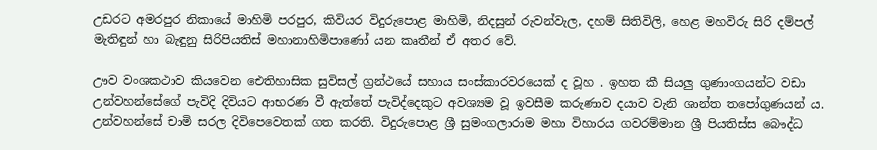උඩරට අමරපුර නිකායේ මාහිමි පරපුර, කිවියර විදුරුපොළ මාහිමි, නිදසුන් රුවන්වැල, දහම් සිතිවිලි, හෙළ මහවිරු සිරි දම්පල් මැතිඳුන් හා බැඳුනු සිරිපියතිස් මහානාහිමිපාණෝ යන කෘතීන් ඒ අතර වේ.

ඌව වංශකථාව කියවෙන ඓතිහාසික සුවිසල් ග්‍රන්ථයේ සහාය සංස්කාරවරයෙක් ද වූහ . ඉහත කී සියලු ගුණාංගයන්ට වඩා උන්වහන්සේගේ පැවිදි දිවියට ආභරණ වී ඇත්තේ පැවිද්දෙකුට අවශ්‍යම වූ ඉවසීම කරුණාව දයාව වැනි ශාන්ත තපෝගුණයන් ය. උන්වහන්සේ චාමි සරල දිවිපෙවෙතක් ගත කරති. විදුරුපොළ ශ්‍රී සුමංගලාරාම මහා විහාරය ගවරම්මාන ශ්‍රී පියතිස්ස බෞද්ධ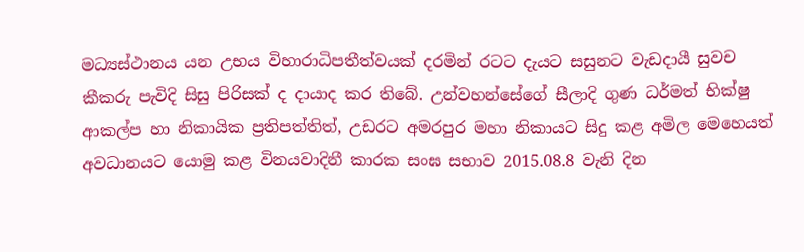මධ්‍යස්ථානය යන උභය විහාරාධිපතීත්වයක් දරමින් රටට දැයට සසුනට වැඩදායී සුවච කීකරු පැවිදි සිසු පිරිසක් ද දායාද කර තිබේ. උන්වහන්සේගේ සීලාදි ගුණ ධර්මත් භික්ෂු ආකල්ප හා නිකායික ප්‍රතිපත්තිත්, උඩරට අමරපුර මහා නිකායට සිදු කළ අමිල මෙහෙයත් අවධානයට යොමු කළ විනයවාදිනී කාරක සංඝ සභාව 2015.08.8 වැනි දින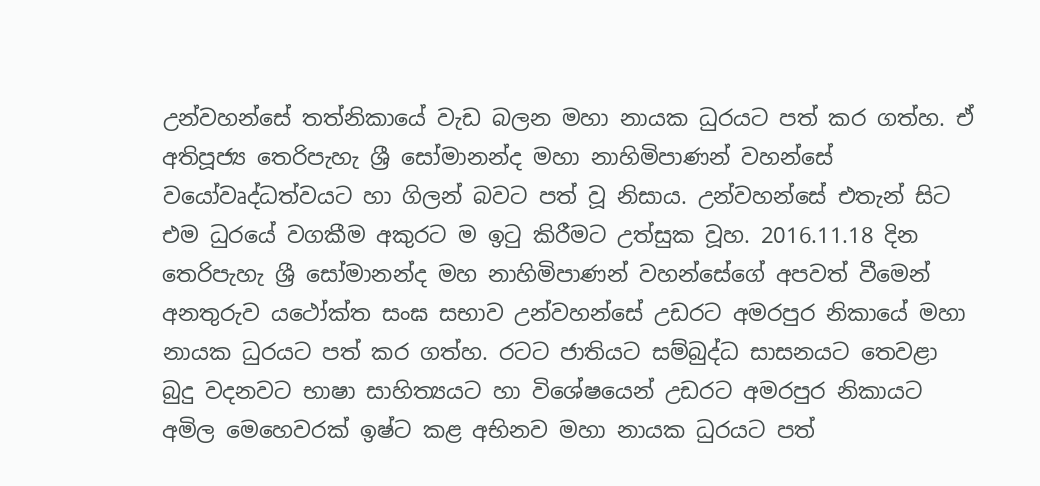උන්වහන්සේ තත්නිකායේ වැඩ බලන මහා නායක ධුරයට පත් කර ගත්හ. ඒ අතිපූජ්‍ය තෙරිපැහැ ශ්‍රී සෝමානන්ද මහා නාහිමිපාණන් වහන්සේ වයෝවෘද්ධත්වයට හා ගිලන් බවට පත් වූ නිසාය. උන්වහන්සේ එතැන් සිට එම ධුරයේ වගකීම අකුරට ම ඉටු කිරීමට උත්සුක වූහ. 2016.11.18 දින තෙරිපැහැ ශ්‍රී සෝමානන්ද මහ නාහිමිපාණන් වහන්සේගේ අපවත් වීමෙන් අනතුරුව යථෝක්ත සංඝ සභාව උන්වහන්සේ උඩරට අමරපුර නිකායේ මහා නායක ධුරයට පත් කර ගත්හ. රටට ජාතියට සම්බුද්ධ සාසනයට තෙවළා බුදු වදනවට භාෂා සාහිත්‍යයට හා විශේෂයෙන් උඩරට අමරපුර නිකායට අමිල මෙහෙවරක් ඉෂ්ට කළ අභිනව මහා නායක ධුරයට පත්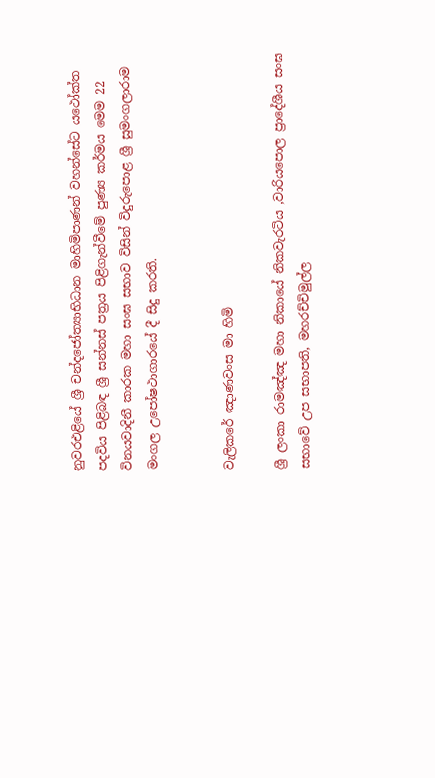නුවරඑළියේ ශ්‍රී චන්දජෝත්‍යාභිධාන මාහිමිපාණන් වහන්සේට යථෝක්ත පදවිය පිළිබඳ ශ්‍රී සන්නස් පත්‍රය පිළිගැන්වීමේ පුණ්‍ය කර්මය මෙම 22 විනයවාදිනී කාරක මහා සංඝ සභාව විසින් විදුරුපොළ ශ්‍රී සුමංගලාරාම මංගල උපෝෂථාගාරයේ දී සිදු කරති.


වැලිකරේ ඤාණවංස මා හිමි

ශ්‍රී ලංකා රාමඤ්ඤ මහා නිකායේ නිකවැරටිය ,වාරියපොල ප්‍රාදේශීය සංඝ සභාවේ උප සභාපති, මහරච්චිමුල්ල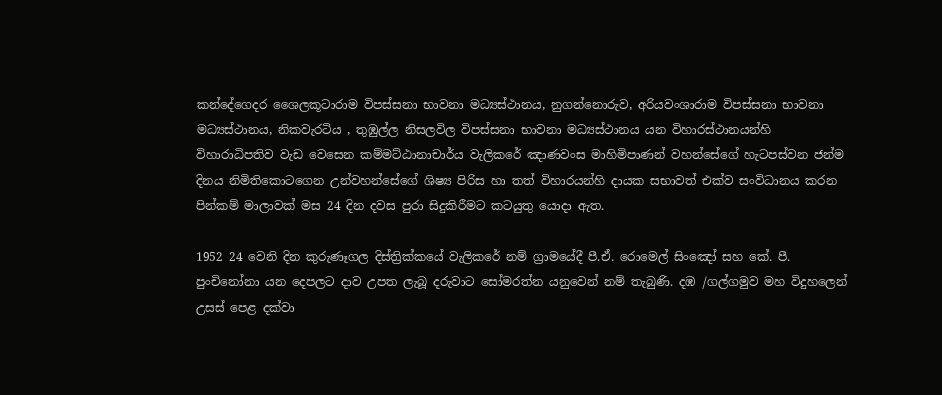කන්දේගෙදර ශෛලකූටාරාම විපස්සනා භාවනා මධ්‍යස්ථානය, නුගන්නොරුව, අරියවංශාරාම විපස්සනා භාවනා මධ්‍යස්ථානය, නිකවැරටිය , තුඹුල්ල නිසලවිල විපස්සනා භාවනා මධ්‍යස්ථානය යන විහාරස්ථානයන්හි විහාරාධිපතිව වැඩ වෙසෙන කම්මට්ඨානාචාර්ය වැලිකරේ ඤාණවංස මාහිමිපාණන් වහන්සේගේ හැටපස්වන ජන්ම දිනය නිමිතිකොටගෙන උන්වහන්සේගේ ශිෂ්‍ය පිරිස හා තත් විහාරයන්හි දායක සභාවත් එක්ව සංවිධානය කරන පින්කම් මාලාවක් මස 24 දින දවස පුරා සිදුකිරීමට කටයුතු යොදා ඇත.

1952 24 වෙනි දින කුරුණෑගල දිස්ත්‍රික්කයේ වැලිකරේ නම් ග්‍රාමයේදී පී.ඒ. රොමෙල් සිංඤෝ සහ කේ. පී. පුංචිනෝනා යන දෙපලට දාව උපත ලැබූ දරුවාට සෝමරත්න යනුවෙන් නම් තැබුණි. දඹ /ගල්ගමුව මහ විදුහලෙන් උසස් පෙළ දක්වා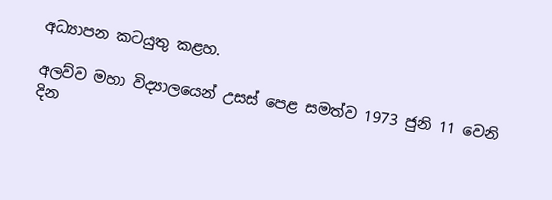අධ්‍යාපන කටයුතු කළහ.

අලව්ව මහා විද්‍යාලයෙන් උසස් පෙළ සමත්ව 1973 ජුනි 11 වෙනි දින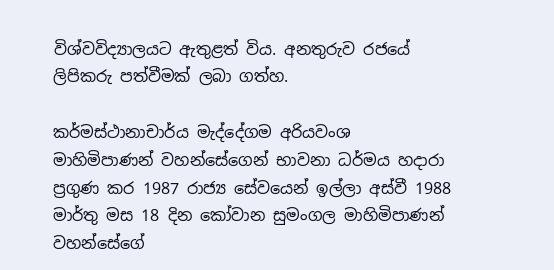විශ්වවිද්‍යාලයට ඇතුළත් විය. අනතුරුව රජයේ ලිපිකරු පත්වීමක් ලබා ගත්හ.

කර්මස්ථානාචාර්ය මැද්දේගම අරියවංශ මාහිමිපාණන් වහන්සේගෙන් භාවනා ධර්මය හදාරා ප්‍රගුණ කර 1987 රාජ්‍ය සේවයෙන් ඉල්ලා අස්වී 1988 මාර්තු මස 18 දින කෝවාන සුමංගල මාහිමිපාණන් වහන්සේගේ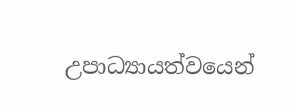උපාධ්‍යායත්වයෙන්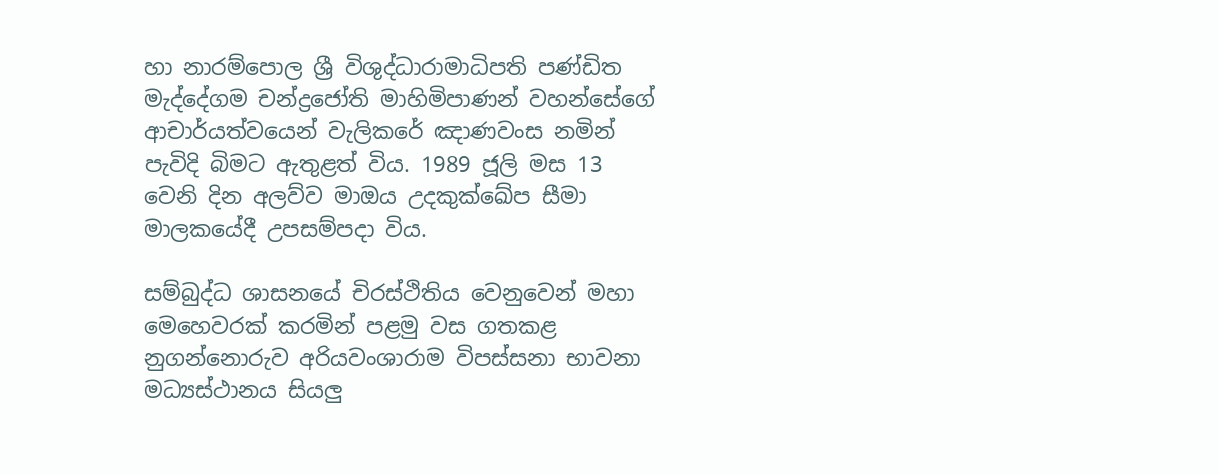හා නාරම්පොල ශ්‍රී විශුද්ධාරාමාධිපති පණ්ඩිත මැද්දේගම චන්ද්‍රජෝති මාහිමිපාණන් වහන්සේගේ ආචාර්යත්වයෙන් වැලිකරේ ඤාණවංස නමින් පැවිදි බිමට ඇතුළත් විය. 1989 ජූලි මස 13 වෙනි දින අලව්ව මාඔය උදකුක්ඛේප සීමා මාලකයේදී උපසම්පදා විය.

සම්බුද්ධ ශාසනයේ චිරස්ථිතිය වෙනුවෙන් මහා මෙහෙවරක් කරමින් පළමු වස ගතකළ නුගන්නොරුව අරියවංශාරාම විපස්සනා භාවනා මධ්‍යස්ථානය සියලු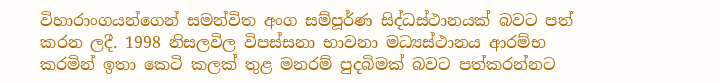විහාරාංගයන්ගෙන් සමන්විත අංග සම්පූර්ණ සිද්ධස්ථානයක් බවට පත් කරන ලදී. 1998 නිසලවිල විපස්සනා භාවනා මධ්‍යස්ථානය ආරම්භ කරමින් ඉතා කෙටි කලක් තුළ මනරම් පුදබිමක් බවට පත්කරන්නට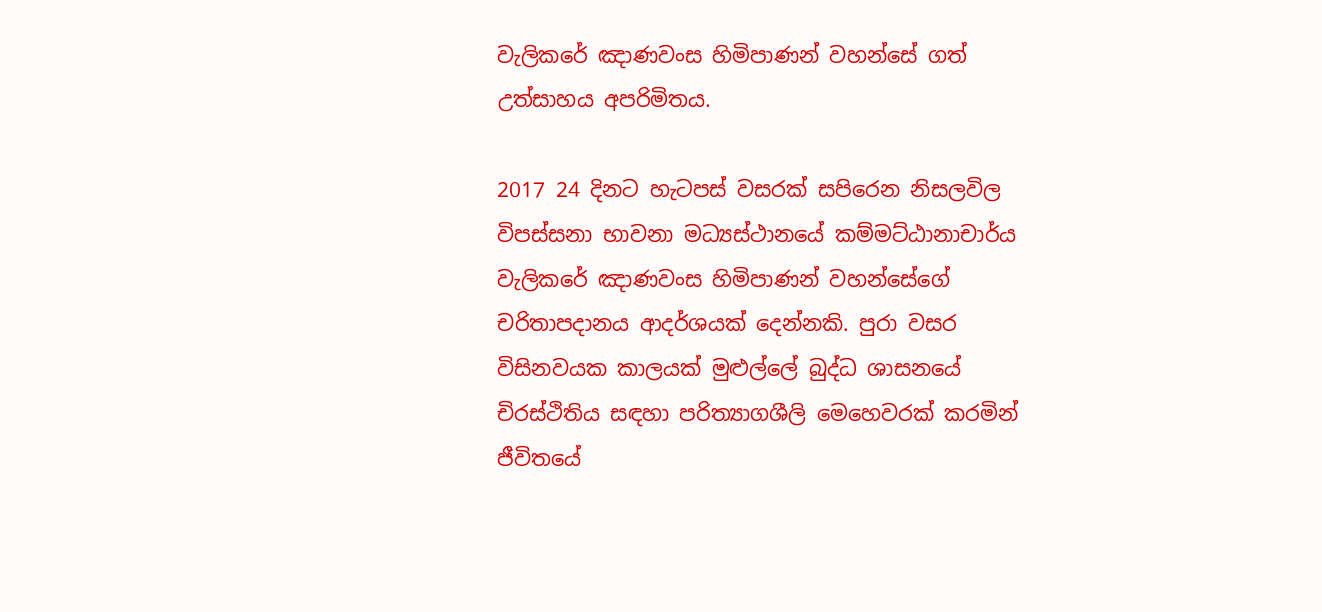වැලිකරේ ඤාණවංස හිමිපාණන් වහන්සේ ගත් උත්සාහය අපරිමිතය.

2017 24 දිනට හැටපස් වසරක් සපිරෙන නිසලවිල විපස්සනා භාවනා මධ්‍යස්ථානයේ කම්මට්ඨානාචාර්ය වැලිකරේ ඤාණවංස හිමිපාණන් වහන්සේගේ චරිතාපදානය ආදර්ශයක් දෙන්නකි. පුරා වසර විසිනවයක කාලයක් මුළුල්ලේ බුද්ධ ශාසනයේ චිරස්ථිතිය සඳහා පරිත්‍යාගශීලි මෙහෙවරක් කරමින් ජීවිතයේ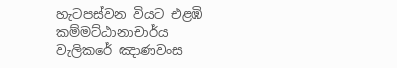හැටපස්වන වියට එළඹි කම්මට්ඨානාචාර්ය වැලිකරේ ඤාණවංස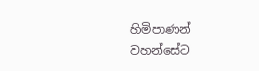හිමිපාණන් වහන්සේට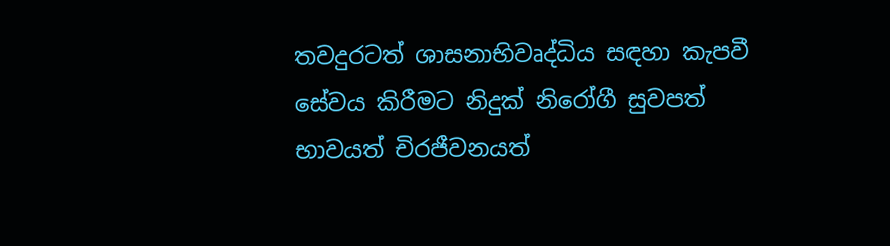තවදුරටත් ශාසනාභිවෘද්ධිය සඳහා කැපවී සේවය කිරීමට නිදුක් නිරෝගී සුවපත් භාවයත් චිරජීවනයත්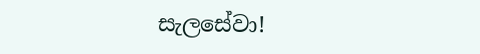සැලසේවා!